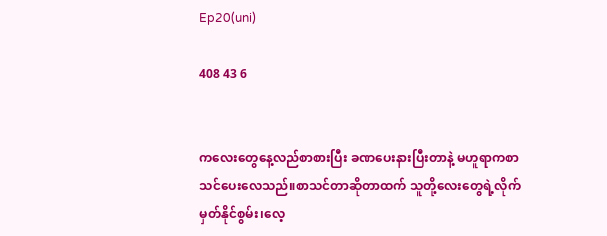Ep20(uni)

408 43 6


ကလေးတွေနေ့လည်စာစားပြီး ခဏပေးနားပြီးတာနဲ့ မဟူရာကစာသင်ပေးလေသည်။စာသင်တာဆိုတာထက် သူတို့လေးတွေရဲ့လိုက်မှတ်နိုင်စွမ်း၊လေ့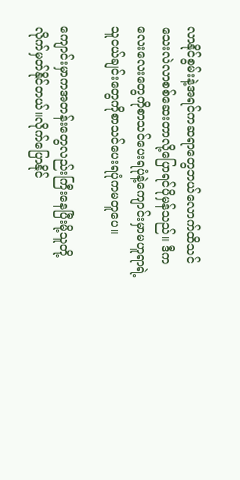လာနိုင်စွမ်းနဲ့အရင်ကဆရာတွေဘယ်လောက်ထိသင်သေးလဲလာစစ်ဆေးတာလို့ပြောရင်ပိုမှန်သည်။ ဒီကလေးလေးတွေကိုစာသင်ပေးရပုံနဲ့ကျောင်းမှာမဟူရာရဲ့သူငယ်ချင်းတွေကိုစာသင်ပေးရပုံကမတူပေ။

ကျောင်းမှာကအတန်းတွေလည်းကြီးနေပြီးမို့သူတို့လိုက်မှတ်နိုင်တယ်။လိုက်ပြောနိုင်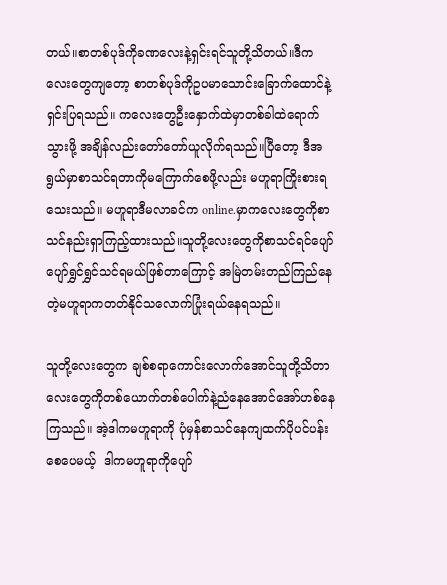တယ်။စာတစ်ပုဒ်ကိုခဏလေးနဲ့ရှင်းရင်သူတို့သိတယ်။ဒီကလေးတွေကျတော့ စာတစ်ပုဒ်ကိုဥပမာသောင်းခြောက်ထောင်နဲ့ရှင်းပြရသည်။ ကလေးတွေဦးနှောက်ထဲမှာတစ်ခါထဲရောက်သွားဖို့ အချိန်လည်းတော်တော်ယူလိုက်ရသည်။ပြီတော့ ဒီအရွယ်မှာစာသင်ရတာကိုမကြောက်စေဖို့လည်း မဟူရာကြိုးစားရသေးသည်။ မဟူရာဒီမလာခင်က online.မှာကလေးတွေကိုစာသင်နည်းရှာကြည့်ထားသည်။သူတို့လေးတွေကိုစာသင်ရင်ပျော်ပျော်ရွှင်ရွှင်သင်ရမယ်ဖြစ်တာကြောင့် အမြဲတမ်းတည်ကြည်နေတဲ့မဟူရာကတတ်နိုင်သလောက်ပြုံးရယ်နေရသည်။

သူတို့လေးတွေက ချစ်စရာကောင်းလောက်အောင်သူတို့သိတာလေးတွေကိုတစ်ယောက်တစ်ပေါက်နဲ့ညံနေအောင်အော်ဟစ်နေကြသည်။ အဲ့ဒါကမဟူရာကို ပုံမှန်စာသင်နေကျထက်ပိုပင်ပန်းစေပေမယ့်  ဒါကမဟူရာကိုပျော်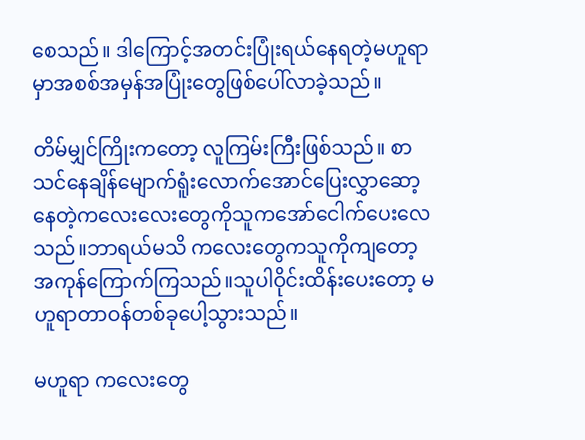စေသည်။ ဒါကြောင့်အတင်းပြုံးရယ်နေရတဲ့မဟူရာမှာအစစ်အမှန်အပြုံးတွေဖြစ်ပေါ်လာခဲ့သည်။

တိမ်မျှင်ကြိုးကတော့ လူကြမ်းကြီးဖြစ်သည်။ စာသင်နေချိန်မျောက်ရူံးလောက်အောင်ပြေးလွှာဆော့နေတဲ့ကလေးလေးတွေကိုသူကအော်ငေါက်ပေးလေသည်။ဘာရယ်မသိ ကလေးတွေကသူကိုကျတော့အကုန်ကြောက်ကြသည်။သူပါဝိုင်းထိန်းပေးတော့ မဟူရာတာဝန်တစ်ခုပေါ့သွားသည်။

မဟူရာ ကလေးတွေ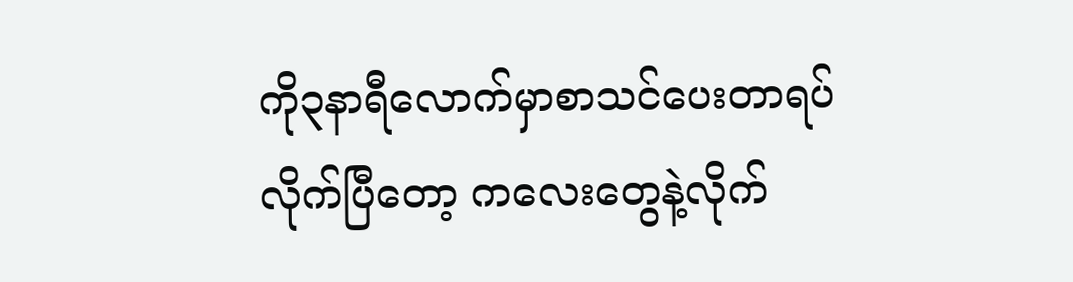ကို၃နာရီလောက်မှာစာသင်ပေးတာရပ်လိုက်ပြီတော့ ကလေးတွေနဲ့လိုက်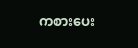ကစားပေး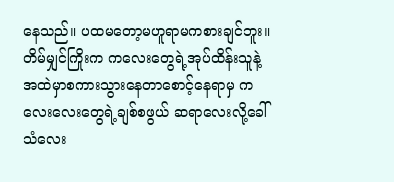နေသည်။ ပထမတော့မဟူရာမကစားချင်ဘူး။တိမ်မျှင်ကြိုးက ကလေးတွေရဲ့အုပ်ထိန်းသူနဲ့အထဲမှာစကားသွားနေတာစောင့်နေရာမှ ကလေးလေးတွေရဲ့ချစ်စဖွယ် ဆရာလေးလို့ခေါ်သံလေး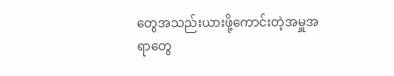တွေအသည်းယားဖို့ကောင်းတဲ့အမှူအရာတွေ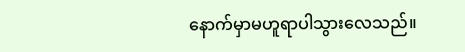နောက်မှာမဟူရာပါသွားလေသည်။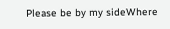Please be by my sideWhere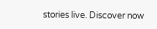stories live. Discover now